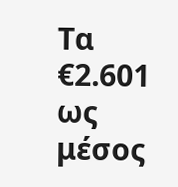Τα €2.601 ως μέσος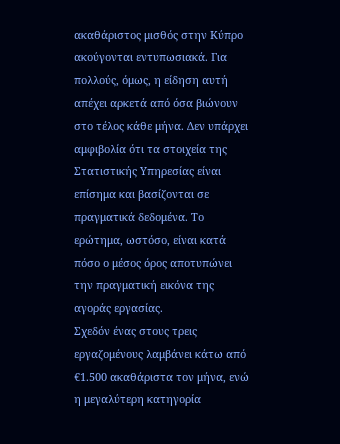ακαθάριστος μισθός στην Κύπρο ακούγονται εντυπωσιακά. Για πολλούς, όμως, η είδηση αυτή απέχει αρκετά από όσα βιώνουν στο τέλος κάθε μήνα. Δεν υπάρχει αμφιβολία ότι τα στοιχεία της Στατιστικής Υπηρεσίας είναι επίσημα και βασίζονται σε πραγματικά δεδομένα. Το ερώτημα, ωστόσο, είναι κατά πόσο ο μέσος όρος αποτυπώνει την πραγματική εικόνα της αγοράς εργασίας.
Σχεδόν ένας στους τρεις εργαζομένους λαμβάνει κάτω από €1.500 ακαθάριστα τον μήνα, ενώ η μεγαλύτερη κατηγορία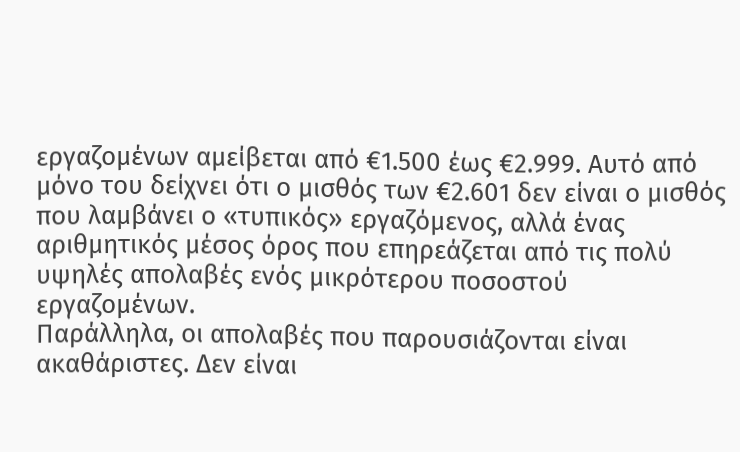εργαζομένων αμείβεται από €1.500 έως €2.999. Αυτό από μόνο του δείχνει ότι ο μισθός των €2.601 δεν είναι ο μισθός που λαμβάνει ο «τυπικός» εργαζόμενος, αλλά ένας αριθμητικός μέσος όρος που επηρεάζεται από τις πολύ υψηλές απολαβές ενός μικρότερου ποσοστού εργαζομένων.
Παράλληλα, οι απολαβές που παρουσιάζονται είναι ακαθάριστες. Δεν είναι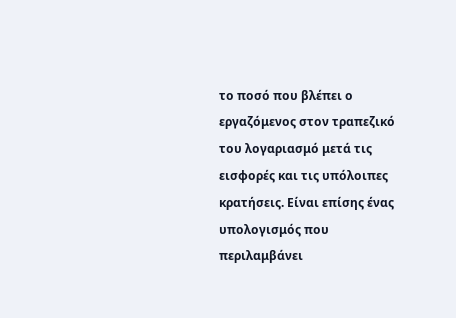το ποσό που βλέπει ο εργαζόμενος στον τραπεζικό του λογαριασμό μετά τις εισφορές και τις υπόλοιπες κρατήσεις. Είναι επίσης ένας υπολογισμός που περιλαμβάνει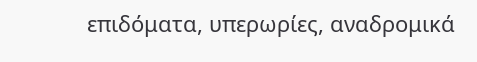επιδόματα, υπερωρίες, αναδρομικά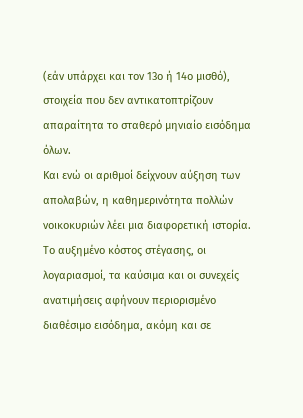(εάν υπάρχει και τον 13ο ή 14ο μισθό), στοιχεία που δεν αντικατοπτρίζουν απαραίτητα το σταθερό μηνιαίο εισόδημα όλων.
Και ενώ οι αριθμοί δείχνουν αύξηση των απολαβών, η καθημερινότητα πολλών νοικοκυριών λέει μια διαφορετική ιστορία. Το αυξημένο κόστος στέγασης, οι λογαριασμοί, τα καύσιμα και οι συνεχείς ανατιμήσεις αφήνουν περιορισμένο διαθέσιμο εισόδημα, ακόμη και σε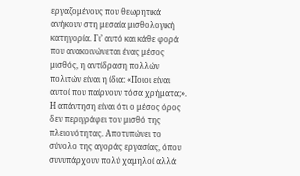εργαζομένους που θεωρητικά ανήκουν στη μεσαία μισθολογική κατηγορία. Γι’ αυτό και κάθε φορά που ανακοινώνεται ένας μέσος μισθός, η αντίδραση πολλών πολιτών είναι η ίδια: «Ποιοι είναι αυτοί που παίρνουν τόσα χρήματα;». Η απάντηση είναι ότι ο μέσος όρος δεν περιγράφει τον μισθό της πλειονότητας. Αποτυπώνει το σύνολο της αγοράς εργασίας, όπου συνυπάρχουν πολύ χαμηλοί αλλά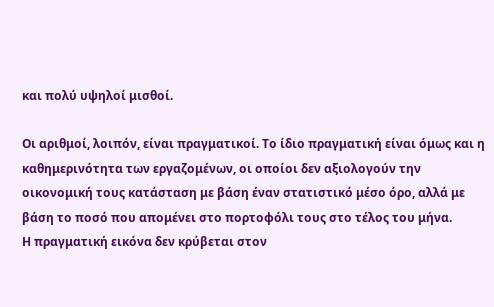και πολύ υψηλοί μισθοί.

Οι αριθμοί, λοιπόν, είναι πραγματικοί. Το ίδιο πραγματική είναι όμως και η καθημερινότητα των εργαζομένων, οι οποίοι δεν αξιολογούν την οικονομική τους κατάσταση με βάση έναν στατιστικό μέσο όρο, αλλά με βάση το ποσό που απομένει στο πορτοφόλι τους στο τέλος του μήνα.
Η πραγματική εικόνα δεν κρύβεται στον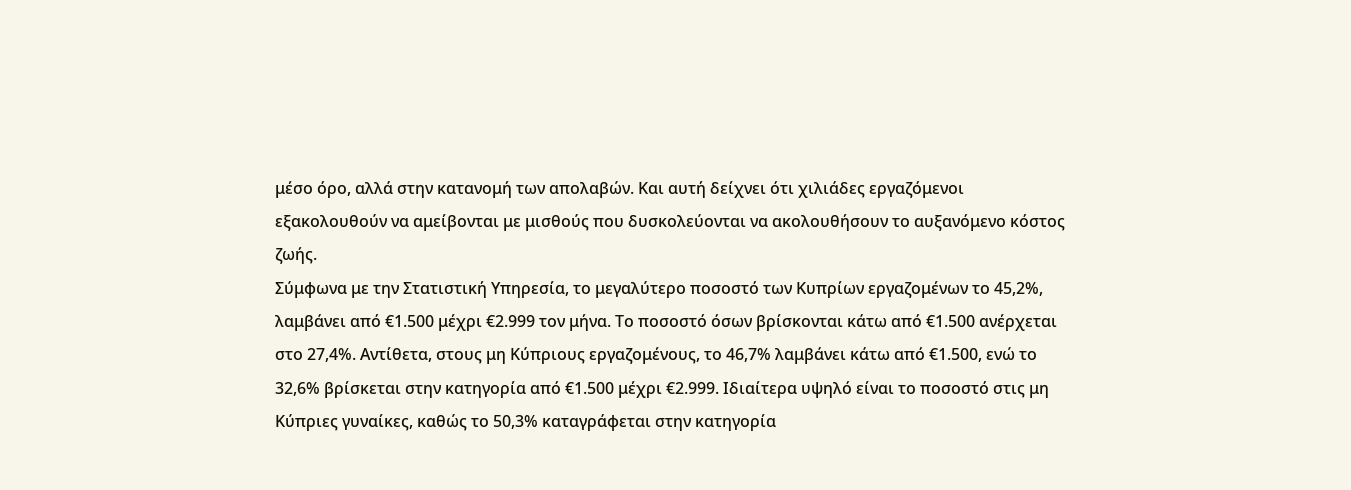μέσο όρο, αλλά στην κατανομή των απολαβών. Και αυτή δείχνει ότι χιλιάδες εργαζόμενοι εξακολουθούν να αμείβονται με μισθούς που δυσκολεύονται να ακολουθήσουν το αυξανόμενο κόστος ζωής.
Σύμφωνα με την Στατιστική Υπηρεσία, το μεγαλύτερο ποσοστό των Κυπρίων εργαζομένων το 45,2%, λαμβάνει από €1.500 μέχρι €2.999 τον μήνα. Το ποσοστό όσων βρίσκονται κάτω από €1.500 ανέρχεται στο 27,4%. Αντίθετα, στους μη Κύπριους εργαζομένους, το 46,7% λαμβάνει κάτω από €1.500, ενώ το 32,6% βρίσκεται στην κατηγορία από €1.500 μέχρι €2.999. Ιδιαίτερα υψηλό είναι το ποσοστό στις μη Κύπριες γυναίκες, καθώς το 50,3% καταγράφεται στην κατηγορία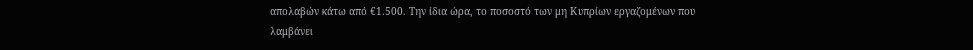απολαβών κάτω από €1.500. Την ίδια ώρα, το ποσοστό των μη Κυπρίων εργαζομένων που λαμβάνει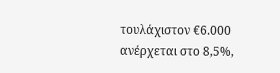τουλάχιστον €6.000 ανέρχεται στο 8,5%,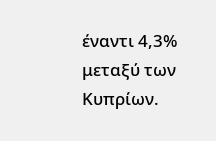έναντι 4,3% μεταξύ των Κυπρίων.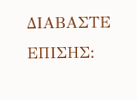ΔΙΑΒΑΣΤΕ ΕΠΙΣΗΣ: